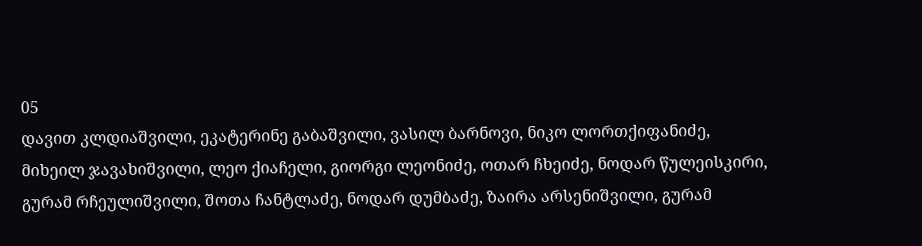05
დავით კლდიაშვილი, ეკატერინე გაბაშვილი, ვასილ ბარნოვი, ნიკო ლორთქიფანიძე, მიხეილ ჯავახიშვილი, ლეო ქიაჩელი, გიორგი ლეონიძე, ოთარ ჩხეიძე, ნოდარ წულეისკირი, გურამ რჩეულიშვილი, შოთა ჩანტლაძე, ნოდარ დუმბაძე, ზაირა არსენიშვილი, გურამ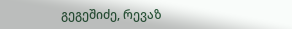გეგეშიძე, რევაზ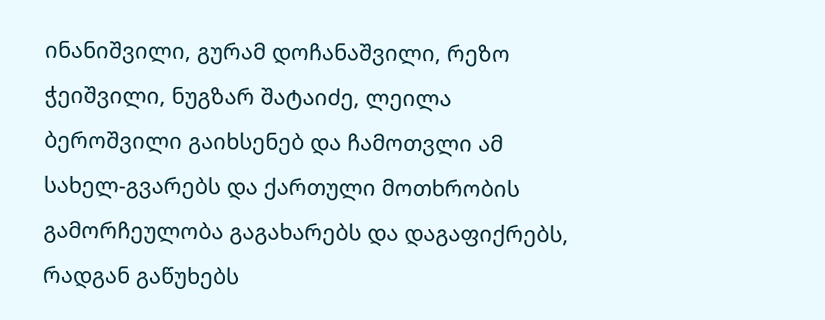ინანიშვილი, გურამ დოჩანაშვილი, რეზო ჭეიშვილი, ნუგზარ შატაიძე, ლეილა ბეროშვილი გაიხსენებ და ჩამოთვლი ამ სახელ-გვარებს და ქართული მოთხრობის გამორჩეულობა გაგახარებს და დაგაფიქრებს, რადგან გაწუხებს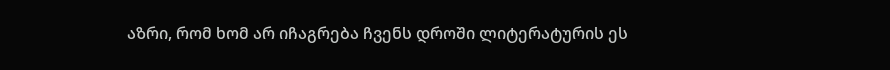აზრი, რომ ხომ არ იჩაგრება ჩვენს დროში ლიტერატურის ეს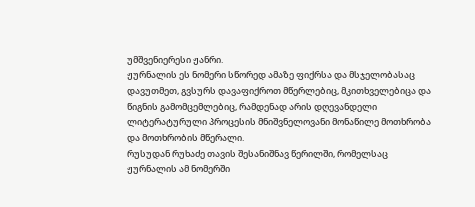უმშვენიერესი ჟანრი.
ჟურნალის ეს ნომერი სწორედ ამაზე ფიქრსა და მსჯელობასაც დავუთმეთ, გვსურს დავაფიქროთ მწერლებიც, მკითხველებიცა და წიგნის გამომცემლებიც, რამდენად არის დღევანდელი ლიტერატურული პროცესის მნიშვნელოვანი მონაწილე მოთხრობა და მოთხრობის მწერალი.
რუსუდან რუხაძე თავის შესანიშნავ წერილში, რომელსაც ჟურნალის ამ ნომერში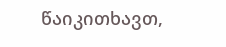წაიკითხავთ,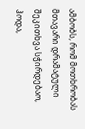ამბობს, რომ მოთხრობას მთავარი დრამატული შეკითხვა სჭირდებაო, ჰოდა,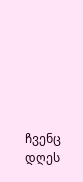ჩვენც დღეს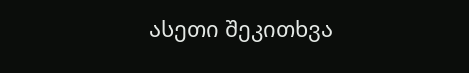ასეთი შეკითხვა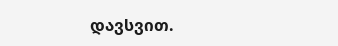დავსვით.